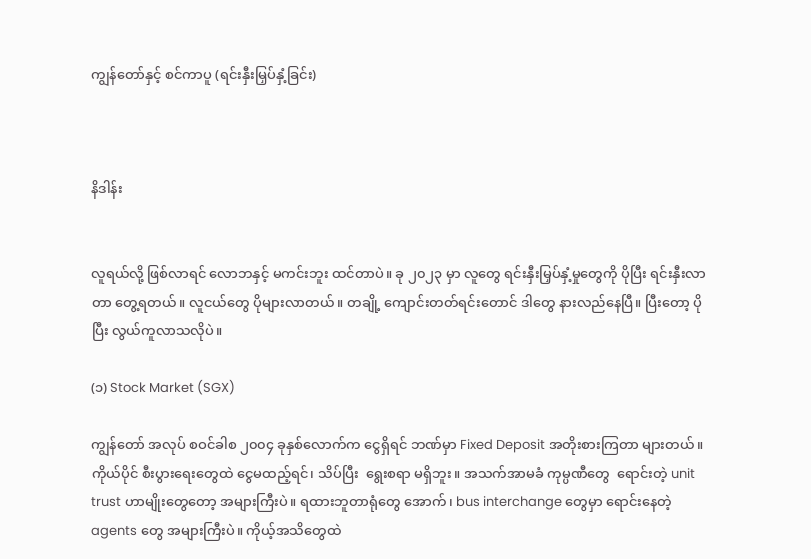ကျွန်တော်နှင့် စင်ကာပူ (ရင်းနှီးမြှပ်နှံ့ခြင်း)



နိဒါန်း


လူရယ်လို့ ဖြစ်လာရင် လောဘနှင့် မကင်းဘူး ထင်တာပဲ။ ခု ၂၀၂၃ မှာ လူတွေ ရင်းနှီးမြှပ်နှံ့မှုတွေကို ပိုပြီး ရင်းနှီးလာတာ တွေ့ရတယ်။ လူငယ်တွေ ပိုများလာတယ်။ တချို့ ကျောင်းတတ်ရင်းတောင် ဒါတွေ နားလည်နေပြီ။ ပြီးတော့ ပိုပြီး လွယ်ကူလာသလိုပဲ။

(၁) Stock Market (SGX)

ကျွန်တော် အလုပ် စဝင်ခါစ ၂၀၀၄ ခုနှစ်လောက်က ငွေရှိရင် ဘဏ်မှာ Fixed Deposit အတိုးစားကြတာ များတယ်။ ကိုယ်ပိုင် စီးပွားရေးတွေထဲ ငွေမထည့်ရင်၊ သိပ်ပြီး  ရွေးစရာ မရှိဘူး။ အသက်အာမခံ ကုမ္ပဏီတွေ  ရောင်းတဲ့ unit trust ဟာမျိုးတွေတော့ အများကြီးပဲ။ ရထားဘူတာရုံတွေ အောက်၊ bus interchange တွေမှာ ရောင်းနေတဲ့ agents တွေ အများကြီးပဲ။ ကိုယ့်အသိတွေထဲ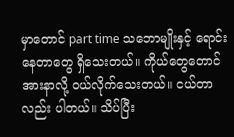မှာတောင် part time သဘောမျိုးနှင့် ရောင်းနေတာတွေ ရှိသေးတယ်။ ကိုယ်တွေတောင် အားနာလို့ ဝယ်လိုက်သေးတယ်။ ငယ်တာလည်း ပါတယ်။ သိပ်ပြီး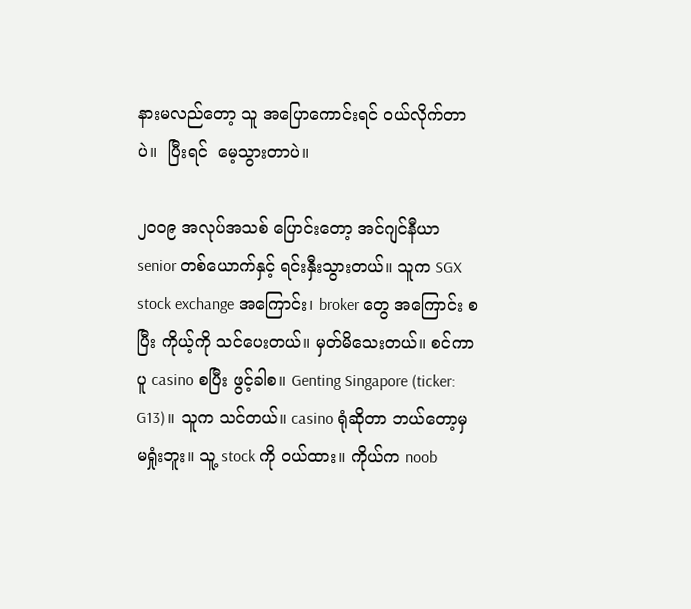နားမလည်တော့ သူ အပြောကောင်းရင် ဝယ်လိုက်တာပဲ။  ပြီးရင်  မေ့သွားတာပဲ။

၂၀၀၉ အလုပ်အသစ် ပြောင်းတော့ အင်ဂျင်နီယာ senior တစ်ယောက်နှင့် ရင်းနှီးသွားတယ်။ သူက SGX stock exchange အကြောင်း၊ broker တွေ အကြောင်း စပြီး ကိုယ့်ကို သင်ပေးတယ်။ မှတ်မိသေးတယ်။ စင်ကာပူ casino စပြီး ဖွင့်ခါစ။ Genting Singapore (ticker: G13)။ သူက သင်တယ်။ casino ရုံဆိုတာ ဘယ်တော့မှ မရှုံးဘူး။ သူ့ stock ကို ဝယ်ထား။ ကိုယ်က noob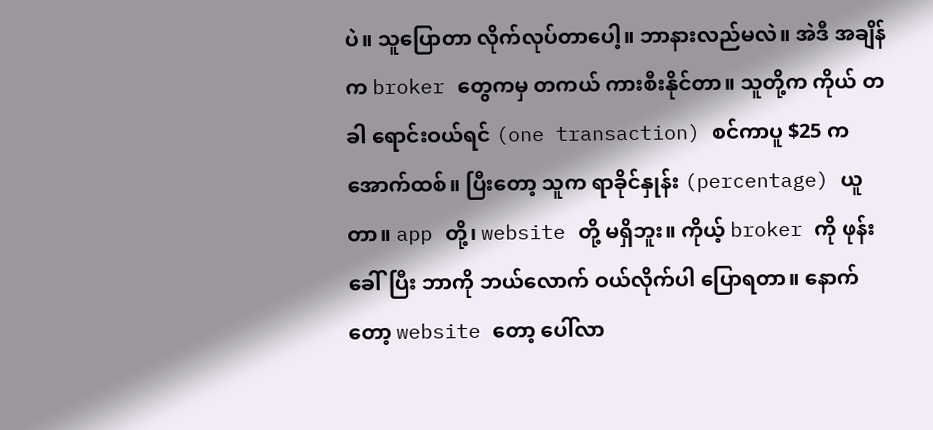ပဲ။ သူပြောတာ လိုက်လုပ်တာပေါ့။ ဘာနားလည်မလဲ။ အဲဒီ အချိန်က broker တွေကမှ တကယ် ကားစီးနိုင်တာ။ သူတို့က ကိုယ် တခါ ရောင်းဝယ်ရင် (one transaction) စင်ကာပူ $25 က အောက်ထစ်။ ပြီးတော့ သူက ရာခိုင်နှုန်း (percentage) ယူတာ။ app တို့၊ website တို့ မရှိဘူး။ ကိုယ့် broker ကို ဖုန်းခေါ်ပြီး ဘာကို ဘယ်လောက် ဝယ်လိုက်ပါ ပြောရတာ။ နောက်တော့ website တော့ ပေါ်လာ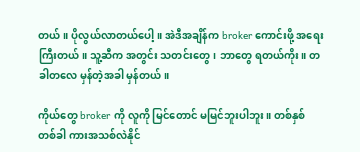တယ်။ ပိုလွယ်လာတယ်ပေါ့။ အဲဒီအချိန်က broker ကောင်းဖို့ အရေးကြီးတယ်။ သူ့ဆီက အတွင်း သတင်းတွေ၊ ဘာတွေ ရတယ်ကိုး။ တခါတလေ မှန်တဲ့အခါ မှန်တယ်။

ကိုယ်တွေ broker ကို လူကို မြင်တောင် မမြင်ဘူးပါဘူး။ တစ်နှစ် တစ်ခါ ကားအသစ်လဲနိုင်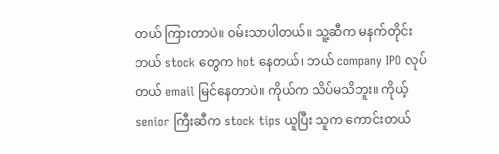တယ် ကြားတာပဲ။ ဝမ်းသာပါတယ်။ သူ့ဆီက မနက်တိုင်း ဘယ် stock တွေက hot နေတယ်၊ ဘယ် company IPO လုပ်တယ် email မြင်နေတာပဲ။ ကိုယ်က သိပ်မသိဘူး။ ကိုယ့် senior ကြီးဆီက stock tips ယူပြီး သူက ကောင်းတယ်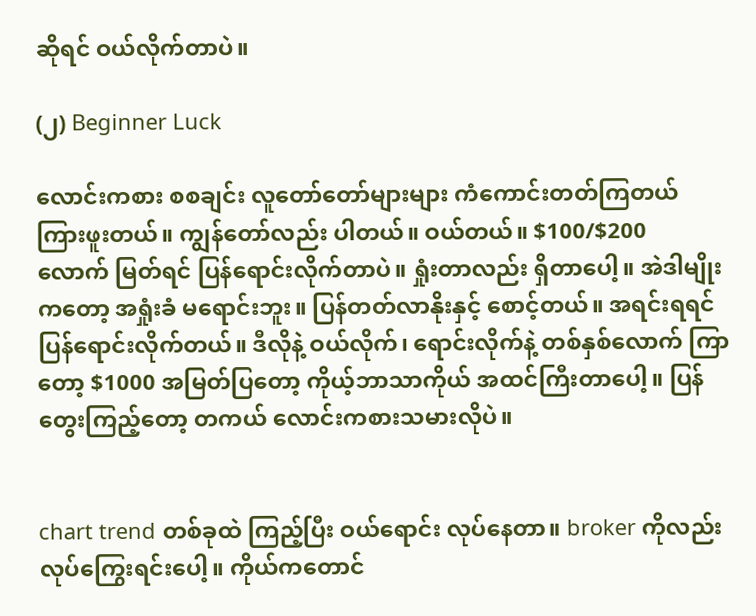ဆိုရင် ဝယ်လိုက်တာပဲ။

(၂) Beginner Luck

လောင်းကစား စစချင်း လူတော်တော်များများ ကံကောင်းတတ်ကြတယ် ကြားဖူးတယ်။ ကျွန်တော်လည်း ပါတယ်။ ဝယ်တယ်။ $100/$200  လောက် မြတ်ရင် ပြန်ရောင်းလိုက်တာပဲ။ ရှုံးတာလည်း ရှိတာပေါ့။ အဲဒါမျိုးကတော့ အရှုံးခံ မရောင်းဘူး။ ပြန်တတ်လာနိုးနှင့် စောင့်တယ်။ အရင်းရရင် ပြန်ရောင်းလိုက်တယ်။ ဒီလိုနဲ့ ဝယ်လိုက်၊ ရောင်းလိုက်နဲ့ တစ်နှစ်လောက် ကြာတော့ $1000 အမြတ်ပြတော့ ကိုယ့်ဘာသာကိုယ် အထင်ကြီးတာပေါ့။ ပြန်တွေးကြည့်တော့ တကယ် လောင်းကစားသမားလိုပဲ။


chart trend တစ်ခုထဲ ကြည့်ပြီး ဝယ်ရောင်း လုပ်နေတာ။ broker ကိုလည်း လုပ်ကြွေးရင်းပေါ့။ ကိုယ်ကတောင်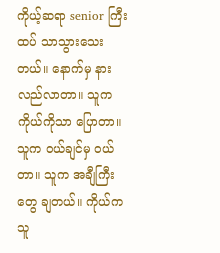ကိုယ့်ဆရာ senior ကြီးထပ် သာသွားသေးတယ်။ နောက်မှ နားလည်လာတာ။ သူက ကိုယ်ကိုသာ ပြောတာ။ သူက ဝယ်ချင်မှ ဝယ်တာ။ သူက အချီကြီးတွေ ချတယ်။ ကိုယ်က သူ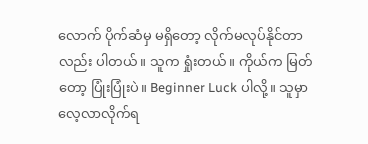လောက် ပိုက်ဆံမှ မရှိတော့ လိုက်မလုပ်နိုင်တာလည်း ပါတယ်။ သူက ရှုံးတယ်။ ကိုယ်က မြတ်တော့ ပြုံးပြုံးပဲ။ Beginner Luck ပါလို့။ သူမှာ လေ့လာလိုက်ရ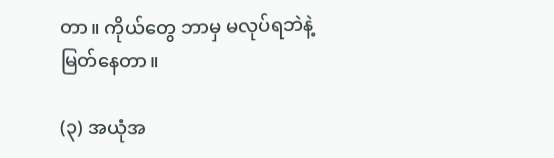တာ။ ကိုယ်တွေ ဘာမှ မလုပ်ရဘဲနဲ့ မြတ်နေတာ။

(၃) အယုံအ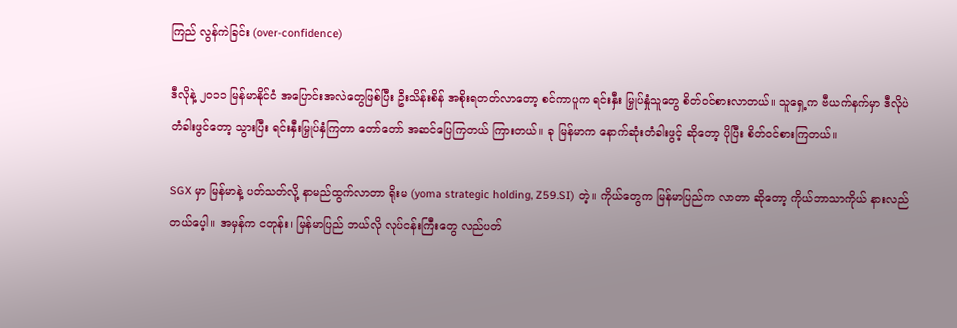ကြည် လွန်ကဲခြင်း (over-confidence)

ဒီလိုနဲ့ ၂၀၁၁ မြန်မာနိုင်ငံ အပြောင်းအလဲတွေဖြစ်ပြီး ဦးသိန်းစိန် အစိုးရတတ်လာတော့ စင်ကာပူက ရင်းနှီး မြှုပ်နှုံသူတွေ စိတ်ဝင်စားလာတယ်။ သူရှေ့က ဗီယက်နက်မှာ ဒီလိုပဲ တံခါးဖွင်တော့ သွားပြီး ရင်းနှီးမြှုပ်နှံကြတာ တော်တော် အဆင်ပြေကြတယ် ကြားတယ်။ ခု မြန်မာက နောက်ဆုံးတံခါးဖွင့် ဆိုတော့ ပိုပြီး စိတ်ဝင်စားကြတယ်။

SGX မှာ မြန်မာနဲ့ ပတ်သတ်လို့ နာမည်ထွက်လာတာ ရိုးမ (yoma strategic holding, Z59.SI) တဲ့။ ကိုယ်တွေက မြန်မာပြည်က လာတာ ဆိုတော့ ကိုယ်ဘာသာကိုယ် နားလည်တယ်ပေ့ါ။ အမှန်က ငတုန်း၊ မြန်မာပြည် ဘယ်လို လုပ်ငန်းကြီးတွေ လည်ပတ်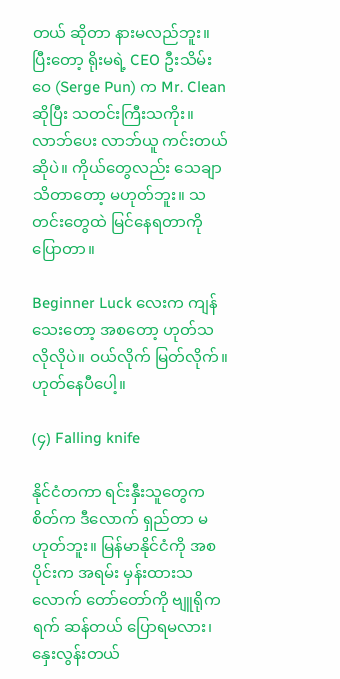တယ် ဆိုတာ နားမလည်ဘူး။ ပြီးတော့ ရိုးမရဲ့ CEO ဦးသိမ်းဝေ (Serge Pun) က Mr. Clean ဆိုပြီး သတင်းကြီးသကိုး။ လာဘ်ပေး လာဘ်ယူ ကင်းတယ် ဆိုပဲ။ ကိုယ်တွေလည်း သေချာသိတာတော့ မဟုတ်ဘူး။ သတင်းတွေထဲ မြင်နေရတာကို ပြောတာ။

Beginner Luck လေးက ကျန်သေးတော့ အစတော့ ဟုတ်သလိုလိုပဲ။ ဝယ်လိုက် မြတ်လိုက်။ ဟုတ်နေပီပေါ့။

(၄) Falling knife

နိုင်ငံတကာ ရင်းနှီးသူတွေက စိတ်က ဒီလောက် ရှည်တာ မဟုတ်ဘူး။ မြန်မာနိုင်ငံကို အစပိုင်းက အရမ်း မှန်းထားသလောက် တော်တော်ကို ဗျူရိုကရက် ဆန်တယ် ပြောရမလား၊ နှေးလွန်းတယ်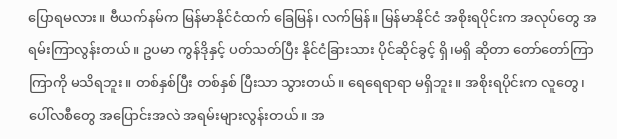ပြောရမလား။ ဗီယက်နမ်က မြန်မာနိုင်ငံထက် ခြေမြန်၊ လက်မြန်။ မြန်မာနိုင်ငံ အစိုးရပိုင်းက အလုပ်တွေ အရမ်းကြာလွန်းတယ်။ ဥပမာ ကွန်ဒိုနှင့် ပတ်သတ်ပြီး နိုင်ငံခြားသား ပိုင်ဆိုင်ခွင့် ရှိ၊မရှိ ဆိုတာ တော်တော်ကြာကြာကို မသိရဘူး။ တစ်နှစ်ပြီး တစ်နှစ် ပြီးသာ သွားတယ်။ ရေရေရာရာ မရှိဘူး။ အစိုးရပိုင်းက လူတွေ၊ ပေါ်လစီတွေ အပြောင်းအလဲ အရမ်းများလွန်းတယ်။ အ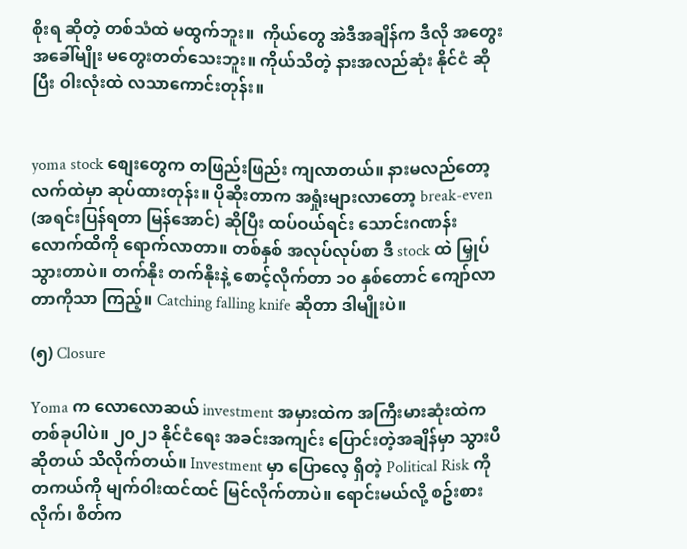စိုးရ ဆိုတဲ့ တစ်သံထဲ မထွက်ဘူး။  ကိုယ်တွေ အဲဒီအချိန်က ဒီလို အတွေးအခေါ်မျိုး မတွေးတတ်သေးဘူး။ ကိုယ်သိတဲ့ နားအလည်ဆုံး နိုင်ငံ ဆိုပြီး ဝါးလုံးထဲ လသာကောင်းတုန်း။


yoma stock စျေးတွေက တဖြည်းဖြည်း ကျလာတယ်။ နားမလည်တော့ လက်ထဲမှာ ဆုပ်ထားတုန်း။ ပိုဆိုးတာက အရှုံးများလာတော့ break-even (အရင်းပြန်ရတာ မြန်အောင်) ဆိုပြီး ထပ်ဝယ်ရင်း သောင်းဂဏန်းလောက်ထိကို ရောက်လာတာ။ တစ်နှစ် အလုပ်လုပ်စာ ဒီ stock ထဲ မြှုပ်သွားတာပဲ။ တက်နိုး တက်နိုးနဲ့ စောင့်လိုက်တာ ၁၀ နှစ်တောင် ကျော်လာတာကိုသာ ကြည့်။ Catching falling knife ဆိုတာ ဒါမျိုးပဲ။

(၅) Closure

Yoma က လောလောဆယ် investment အမှားထဲက အကြီးမားဆုံးထဲက တစ်ခုပါပဲ။ ၂၀၂၁ နိုင်ငံရေး အခင်းအကျင်း ပြောင်းတဲ့အချိန်မှာ သွားပီဆိုတယ် သိလိုက်တယ်။ Investment မှာ ပြောလေ့ ရှိတဲ့ Political Risk ကို တကယ်ကို မျက်ဝါးထင်ထင် မြင်လိုက်တာပဲ။ ရောင်းမယ်လို့ စဥ်းစားလိုက်၊ စိတ်က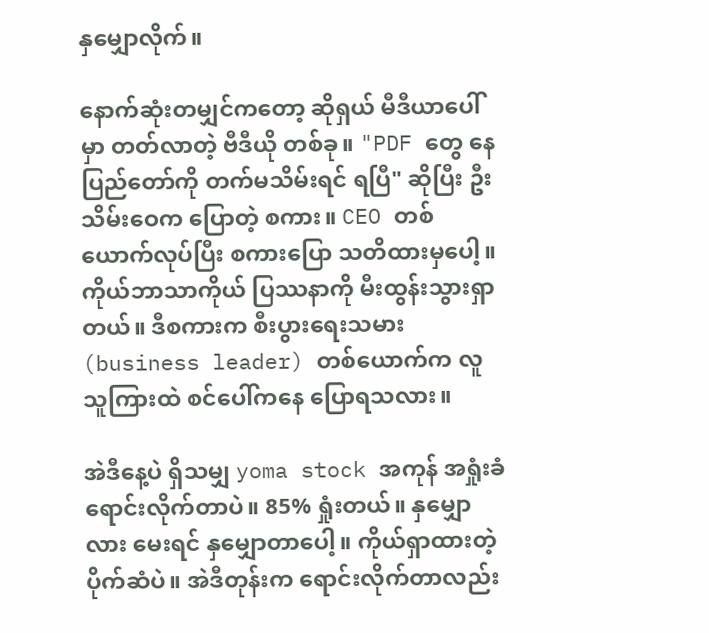နှမျှောလိုက်။

နောက်ဆုံးတမျှင်ကတော့ ဆိုရှယ် မီဒီယာပေါ်မှာ တတ်လာတဲ့ ဗီဒီယို တစ်ခု။ "PDF တွေ နေပြည်တော်ကို တက်မသိမ်းရင် ရပြီ" ဆိုပြီး ဦးသိမ်းဝေက ပြောတဲ့ စကား။ CEO တစ်ယောက်လုပ်ပြီး စကားပြော သတိထားမှပေါ့။ ကိုယ်ဘာသာကိုယ် ပြဿနာကို မီးထွန်းသွားရှာတယ်။ ဒီစကားက စီးပွားရေးသမား (business leader) တစ်ယောက်က လူသူကြားထဲ စင်ပေါ်ကနေ ပြောရသလား။

အဲဒီနေ့ပဲ ရှိသမျှ yoma stock အကုန် အရှုံးခံ ရောင်းလိုက်တာပဲ။ 85% ရှုံးတယ်။ နှမျှောလား မေးရင် နှမျှောတာပေါ့။ ကိုယ်ရှာထားတဲ့ ပိုက်ဆံပဲ။ အဲဒီတုန်းက ရောင်းလိုက်တာလည်း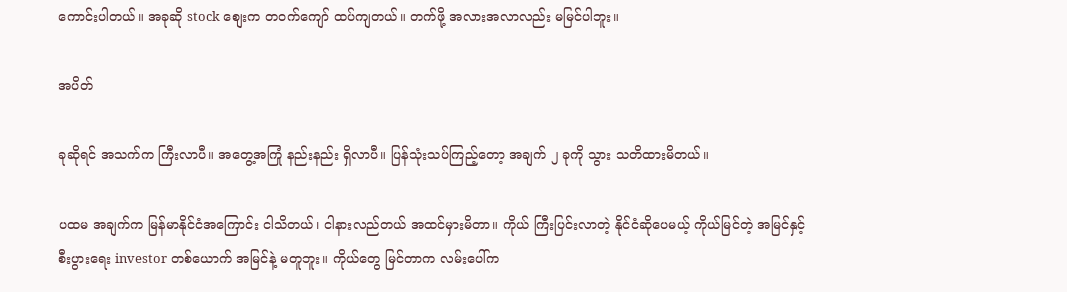ကောင်းပါတယ်။ အခုဆို stock စျေးက တဝက်ကျော် ထပ်ကျတယ်။ တက်ဖို့ အလားအလာလည်း မမြင်ပါဘူး။

အပိတ်

ခုဆိုရင် အသက်က ကြီးလာပီ။ အတွေ့အကြုံ နည်းနည်း ရှိလာပီ။ ပြန်သုံးသပ်ကြည့်တော့ အချက် ၂ ခုကို သွား သတိထားမိတယ်။

ပထမ အချက်က မြန်မာနိုင်ငံအကြောင်း ငါသိတယ်၊ ငါနားလည်တယ် အထင်မှားမိတာ။ ကိုယ် ကြီးပြင်းလာတဲ့ နိုင်ငံဆိုပေမယ့် ကိုယ်မြင်တဲ့ အမြင်နှင့် စီးပွားရေး investor တစ်ယောက် အမြင်နဲ့ မတူဘူး။ ကိုယ်တွေ မြင်တာက လမ်းပေါ်က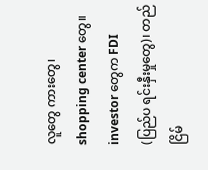လူတွေ ကားတွေ၊ shopping center တွေ။ investor တွေက FDI (ပြည်ပ ရင်းနှီးမှုတွေ)၊ တည်ငြိမ်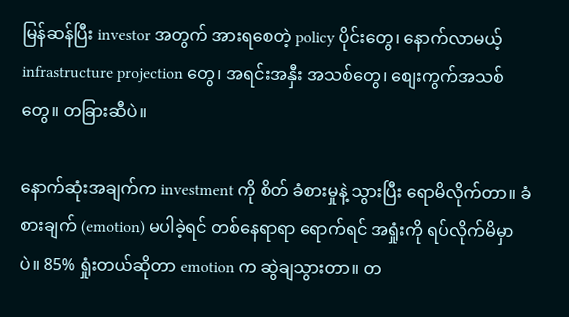မြန်ဆန်ပြီး investor အတွက် အားရစေတဲ့ policy ပိုင်းတွေ၊ နောက်လာမယ့် infrastructure projection တွေ၊ အရင်းအနှီး အသစ်တွေ၊ စျေးကွက်အသစ်တွေ။ တခြားဆီပဲ။

နောက်ဆုံးအချက်က investment ကို စိတ် ခံစားမှုနဲ့ သွားပြီး ရောမိလိုက်တာ။ ခံစားချက် (emotion) မပါခဲ့ရင် တစ်နေရာရာ ရောက်ရင် အရှုံးကို ရပ်လိုက်မိမှာပဲ။ 85% ရှုံးတယ်ဆိုတာ emotion က ဆွဲချသွားတာ။ တ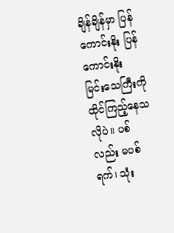ချိန်ချိန်မှာ ပြန်ကောင်းနိုး ပြန်ကောင်းနိုး မြင်းသေကြီးကို ထိုင်ကြည့်နေသလိုပဲ။ ပစ်လည်း မပစ်ရက်၊ သုံး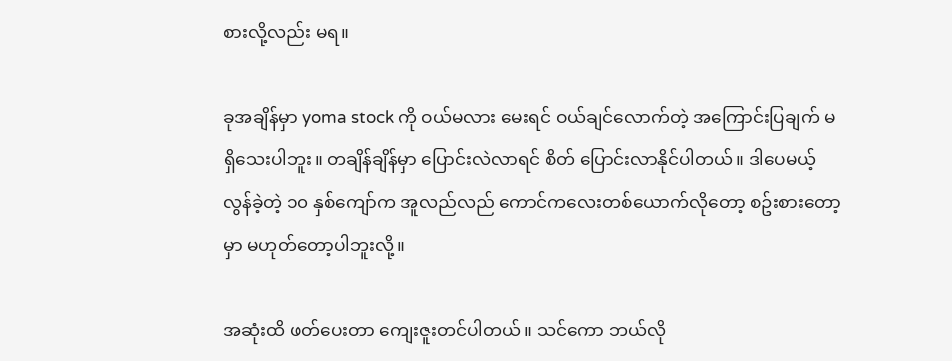စားလို့လည်း မရ။

ခုအချိန်မှာ yoma stock ကို ဝယ်မလား မေးရင် ဝယ်ချင်လောက်တဲ့ အကြောင်းပြချက် မရှိသေးပါဘူး။ တချိန်ချိန်မှာ ပြောင်းလဲလာရင် စိတ် ပြောင်းလာနိုင်ပါတယ်။ ဒါပေမယ့် လွန်ခဲ့တဲ့ ၁၀ နှစ်ကျော်က အူလည်လည် ကောင်ကလေးတစ်ယောက်လိုတော့ စဥ်းစားတော့မှာ မဟုတ်တော့ပါဘူးလို့။

အဆုံးထိ ဖတ်ပေးတာ ကျေးဇူးတင်ပါတယ်။ သင်ကော ဘယ်လို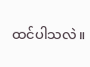ထင်ပါသလဲ။